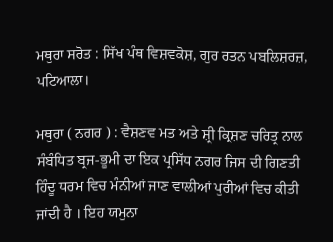ਮਥੁਰਾ ਸਰੋਤ : ਸਿੱਖ ਪੰਥ ਵਿਸ਼ਵਕੋਸ਼, ਗੁਰ ਰਤਨ ਪਬਲਿਸ਼ਰਜ਼, ਪਟਿਆਲਾ।

ਮਥੁਰਾ ( ਨਗਰ ) : ਵੈਸ਼ਣਵ ਮਤ ਅਤੇ ਸ਼੍ਰੀ ਕ੍ਰਿਸ਼ਣ ਚਰਿਤ੍ਰ ਨਾਲ ਸੰਬੰਧਿਤ ਬ੍ਰਜ-ਭੂਮੀ ਦਾ ਇਕ ਪ੍ਰਸਿੱਧ ਨਗਰ ਜਿਸ ਦੀ ਗਿਣਤੀ ਹਿੰਦੂ ਧਰਮ ਵਿਚ ਮੰਨੀਆਂ ਜਾਣ ਵਾਲੀਆਂ ਪੁਰੀਆਂ ਵਿਚ ਕੀਤੀ ਜਾਂਦੀ ਹੈ । ਇਹ ਯਮੁਨਾ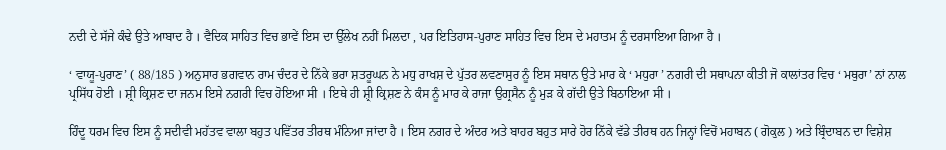ਨਦੀ ਦੇ ਸੱਜੇ ਕੰਢੇ ਉਤੇ ਆਬਾਦ ਹੈ । ਵੈਦਿਕ ਸਾਹਿਤ ਵਿਚ ਭਾਵੇਂ ਇਸ ਦਾ ਉੱਲੇਖ ਨਹੀਂ ਮਿਲਦਾ , ਪਰ ਇਤਿਹਾਸ-ਪੁਰਾਣ ਸਾਹਿਤ ਵਿਚ ਇਸ ਦੇ ਮਹਾਤਮ ਨੂੰ ਦਰਸਾਇਆ ਗਿਆ ਹੈ ।

‘ ਵਾਯੂ-ਪੁਰਾਣ’ ( 88/185 ) ਅਨੁਸਾਰ ਭਗਵਾਨ ਰਾਮ ਚੰਦਰ ਦੇ ਨਿੱਕੇ ਭਰਾ ਸ਼ਤਰੂਘਨ ਨੇ ਮਧੁ ਰਾਖਸ਼ ਦੇ ਪੁੱਤਰ ਲਵਣਾਸੁਰ ਨੂੰ ਇਸ ਸਥਾਨ ਉਤੇ ਮਾਰ ਕੇ ‘ ਮਧੁਰਾ ’ ਨਗਰੀ ਦੀ ਸਥਾਪਨਾ ਕੀਤੀ ਜੋ ਕਾਲਾਂਤਰ ਵਿਚ ‘ ਮਥੁਰਾ’ ਨਾਂ ਨਾਲ ਪ੍ਰਸਿੱਧ ਹੋਈ । ਸ਼੍ਰੀ ਕ੍ਰਿਸ਼ਣ ਦਾ ਜਨਮ ਇਸੇ ਨਗਰੀ ਵਿਚ ਹੋਇਆ ਸੀ । ਇਥੇ ਹੀ ਸ਼੍ਰੀ ਕ੍ਰਿਸ਼ਣ ਨੇ ਕੰਸ ਨੂੰ ਮਾਰ ਕੇ ਰਾਜਾ ਉਗ੍ਰਸੈਨ ਨੂੰ ਮੁੜ ਕੇ ਗੱਦੀ ਉਤੇ ਬਿਠਾਇਆ ਸੀ ।

ਹਿੰਦੂ ਧਰਮ ਵਿਚ ਇਸ ਨੂੰ ਸਦੀਵੀ ਮਹੱਤਵ ਵਾਲਾ ਬਹੁਤ ਪਵਿੱਤਰ ਤੀਰਥ ਮੰਨਿਆ ਜਾਂਦਾ ਹੈ । ਇਸ ਨਗਰ ਦੇ ਅੰਦਰ ਅਤੇ ਬਾਹਰ ਬਹੁਤ ਸਾਰੇ ਹੋਰ ਨਿੱਕੇ ਵੱਡੇ ਤੀਰਥ ਹਨ ਜਿਨ੍ਹਾਂ ਵਿਚੋਂ ਮਹਾਬਨ ( ਗੋਕੁਲ ) ਅਤੇ ਬ੍ਰਿੰਦਾਬਨ ਦਾ ਵਿਸ਼ੇਸ਼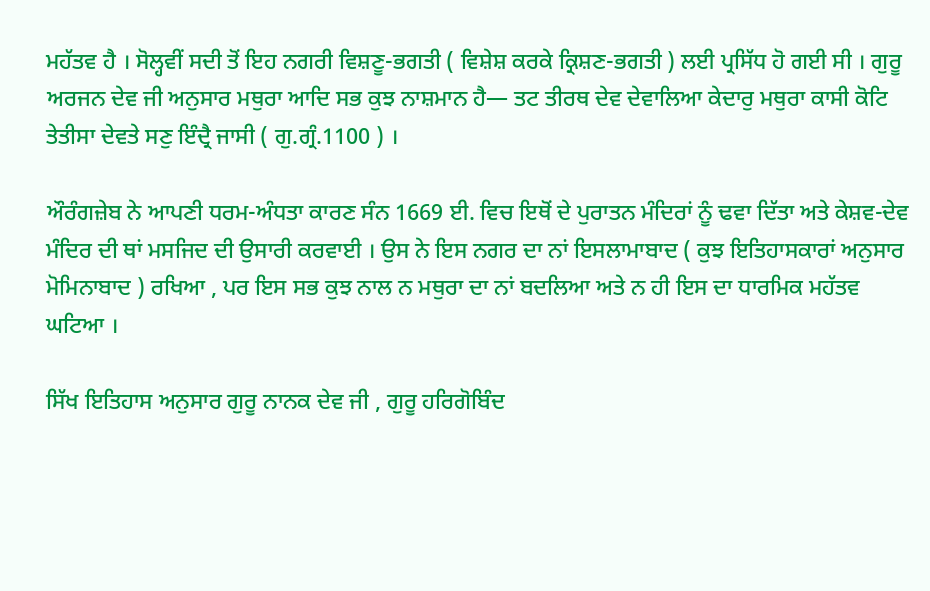ਮਹੱਤਵ ਹੈ । ਸੋਲ੍ਹਵੀਂ ਸਦੀ ਤੋਂ ਇਹ ਨਗਰੀ ਵਿਸ਼ਣੂ-ਭਗਤੀ ( ਵਿਸ਼ੇਸ਼ ਕਰਕੇ ਕ੍ਰਿਸ਼ਣ-ਭਗਤੀ ) ਲਈ ਪ੍ਰਸਿੱਧ ਹੋ ਗਈ ਸੀ । ਗੁਰੂ ਅਰਜਨ ਦੇਵ ਜੀ ਅਨੁਸਾਰ ਮਥੁਰਾ ਆਦਿ ਸਭ ਕੁਝ ਨਾਸ਼ਮਾਨ ਹੈ— ਤਟ ਤੀਰਥ ਦੇਵ ਦੇਵਾਲਿਆ ਕੇਦਾਰੁ ਮਥੁਰਾ ਕਾਸੀ ਕੋਟਿ ਤੇਤੀਸਾ ਦੇਵਤੇ ਸਣੁ ਇੰਦ੍ਰੈ ਜਾਸੀ ( ਗੁ.ਗ੍ਰੰ.1100 ) ।

ਔਰੰਗਜ਼ੇਬ ਨੇ ਆਪਣੀ ਧਰਮ-ਅੰਧਤਾ ਕਾਰਣ ਸੰਨ 1669 ਈ. ਵਿਚ ਇਥੋਂ ਦੇ ਪੁਰਾਤਨ ਮੰਦਿਰਾਂ ਨੂੰ ਢਵਾ ਦਿੱਤਾ ਅਤੇ ਕੇਸ਼ਵ-ਦੇਵ ਮੰਦਿਰ ਦੀ ਥਾਂ ਮਸਜਿਦ ਦੀ ਉਸਾਰੀ ਕਰਵਾਈ । ਉਸ ਨੇ ਇਸ ਨਗਰ ਦਾ ਨਾਂ ਇਸਲਾਮਾਬਾਦ ( ਕੁਝ ਇਤਿਹਾਸਕਾਰਾਂ ਅਨੁਸਾਰ ਮੋਮਿਨਾਬਾਦ ) ਰਖਿਆ , ਪਰ ਇਸ ਸਭ ਕੁਝ ਨਾਲ ਨ ਮਥੁਰਾ ਦਾ ਨਾਂ ਬਦਲਿਆ ਅਤੇ ਨ ਹੀ ਇਸ ਦਾ ਧਾਰਮਿਕ ਮਹੱਤਵ ਘਟਿਆ ।

ਸਿੱਖ ਇਤਿਹਾਸ ਅਨੁਸਾਰ ਗੁਰੂ ਨਾਨਕ ਦੇਵ ਜੀ , ਗੁਰੂ ਹਰਿਗੋਬਿੰਦ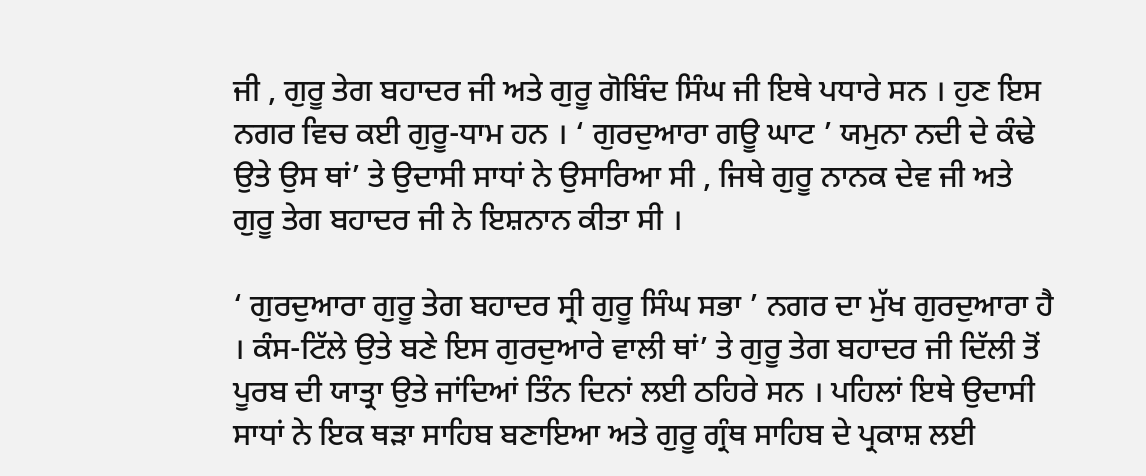ਜੀ , ਗੁਰੂ ਤੇਗ ਬਹਾਦਰ ਜੀ ਅਤੇ ਗੁਰੂ ਗੋਬਿੰਦ ਸਿੰਘ ਜੀ ਇਥੇ ਪਧਾਰੇ ਸਨ । ਹੁਣ ਇਸ ਨਗਰ ਵਿਚ ਕਈ ਗੁਰੂ-ਧਾਮ ਹਨ । ‘ ਗੁਰਦੁਆਰਾ ਗਊ ਘਾਟ ’ ਯਮੁਨਾ ਨਦੀ ਦੇ ਕੰਢੇ ਉਤੇ ਉਸ ਥਾਂ’ ਤੇ ਉਦਾਸੀ ਸਾਧਾਂ ਨੇ ਉਸਾਰਿਆ ਸੀ , ਜਿਥੇ ਗੁਰੂ ਨਾਨਕ ਦੇਵ ਜੀ ਅਤੇ ਗੁਰੂ ਤੇਗ ਬਹਾਦਰ ਜੀ ਨੇ ਇਸ਼ਨਾਨ ਕੀਤਾ ਸੀ ।

‘ ਗੁਰਦੁਆਰਾ ਗੁਰੂ ਤੇਗ ਬਹਾਦਰ ਸ੍ਰੀ ਗੁਰੂ ਸਿੰਘ ਸਭਾ ’ ਨਗਰ ਦਾ ਮੁੱਖ ਗੁਰਦੁਆਰਾ ਹੈ । ਕੰਸ-ਟਿੱਲੇ ਉਤੇ ਬਣੇ ਇਸ ਗੁਰਦੁਆਰੇ ਵਾਲੀ ਥਾਂ’ ਤੇ ਗੁਰੂ ਤੇਗ ਬਹਾਦਰ ਜੀ ਦਿੱਲੀ ਤੋਂ ਪੂਰਬ ਦੀ ਯਾਤ੍ਰਾ ਉਤੇ ਜਾਂਦਿਆਂ ਤਿੰਨ ਦਿਨਾਂ ਲਈ ਠਹਿਰੇ ਸਨ । ਪਹਿਲਾਂ ਇਥੇ ਉਦਾਸੀ ਸਾਧਾਂ ਨੇ ਇਕ ਥੜਾ ਸਾਹਿਬ ਬਣਾਇਆ ਅਤੇ ਗੁਰੂ ਗ੍ਰੰਥ ਸਾਹਿਬ ਦੇ ਪ੍ਰਕਾਸ਼ ਲਈ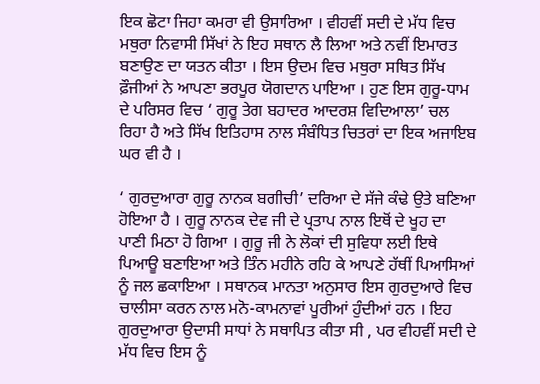ਇਕ ਛੋਟਾ ਜਿਹਾ ਕਮਰਾ ਵੀ ਉਸਾਰਿਆ । ਵੀਹਵੀਂ ਸਦੀ ਦੇ ਮੱਧ ਵਿਚ ਮਥੁਰਾ ਨਿਵਾਸੀ ਸਿੱਖਾਂ ਨੇ ਇਹ ਸਥਾਨ ਲੈ ਲਿਆ ਅਤੇ ਨਵੀਂ ਇਮਾਰਤ ਬਣਾਉਣ ਦਾ ਯਤਨ ਕੀਤਾ । ਇਸ ਉਦਮ ਵਿਚ ਮਥੁਰਾ ਸਥਿਤ ਸਿੱਖ ਫ਼ੌਜੀਆਂ ਨੇ ਆਪਣਾ ਭਰਪੂਰ ਯੋਗਦਾਨ ਪਾਇਆ । ਹੁਣ ਇਸ ਗੁਰੂ-ਧਾਮ ਦੇ ਪਰਿਸਰ ਵਿਚ ‘ ਗੁਰੂ ਤੇਗ ਬਹਾਦਰ ਆਦਰਸ਼ ਵਿਦਿਆਲਾ’ ਚਲ ਰਿਹਾ ਹੈ ਅਤੇ ਸਿੱਖ ਇਤਿਹਾਸ ਨਾਲ ਸੰਬੰਧਿਤ ਚਿਤਰਾਂ ਦਾ ਇਕ ਅਜਾਇਬ ਘਰ ਵੀ ਹੈ ।

‘ ਗੁਰਦੁਆਰਾ ਗੁਰੂ ਨਾਨਕ ਬਗੀਚੀ’ ਦਰਿਆ ਦੇ ਸੱਜੇ ਕੰਢੇ ਉਤੇ ਬਣਿਆ ਹੋਇਆ ਹੈ । ਗੁਰੂ ਨਾਨਕ ਦੇਵ ਜੀ ਦੇ ਪ੍ਰਤਾਪ ਨਾਲ ਇਥੋਂ ਦੇ ਖੂਹ ਦਾ ਪਾਣੀ ਮਿਠਾ ਹੋ ਗਿਆ । ਗੁਰੂ ਜੀ ਨੇ ਲੋਕਾਂ ਦੀ ਸੁਵਿਧਾ ਲਈ ਇਥੇ ਪਿਆਊ ਬਣਾਇਆ ਅਤੇ ਤਿੰਨ ਮਹੀਨੇ ਰਹਿ ਕੇ ਆਪਣੇ ਹੱਥੀਂ ਪਿਆਸਿਆਂ ਨੂੰ ਜਲ ਛਕਾਇਆ । ਸਥਾਨਕ ਮਾਨਤਾ ਅਨੁਸਾਰ ਇਸ ਗੁਰਦੁਆਰੇ ਵਿਚ ਚਾਲੀਸਾ ਕਰਨ ਨਾਲ ਮਨੋ-ਕਾਮਨਾਵਾਂ ਪੂਰੀਆਂ ਹੁੰਦੀਆਂ ਹਨ । ਇਹ ਗੁਰਦੁਆਰਾ ਉਦਾਸੀ ਸਾਧਾਂ ਨੇ ਸਥਾਪਿਤ ਕੀਤਾ ਸੀ , ਪਰ ਵੀਹਵੀਂ ਸਦੀ ਦੇ ਮੱਧ ਵਿਚ ਇਸ ਨੂੰ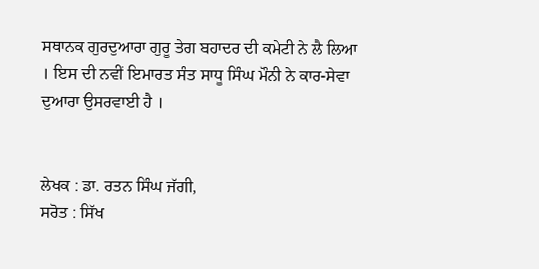ਸਥਾਨਕ ਗੁਰਦੁਆਰਾ ਗੁਰੂ ਤੇਗ ਬਹਾਦਰ ਦੀ ਕਮੇਟੀ ਨੇ ਲੈ ਲਿਆ । ਇਸ ਦੀ ਨਵੀਂ ਇਮਾਰਤ ਸੰਤ ਸਾਧੂ ਸਿੰਘ ਮੌਨੀ ਨੇ ਕਾਰ-ਸੇਵਾ ਦੁਆਰਾ ਉਸਰਵਾਈ ਹੈ ।


ਲੇਖਕ : ਡਾ. ਰਤਨ ਸਿੰਘ ਜੱਗੀ,
ਸਰੋਤ : ਸਿੱਖ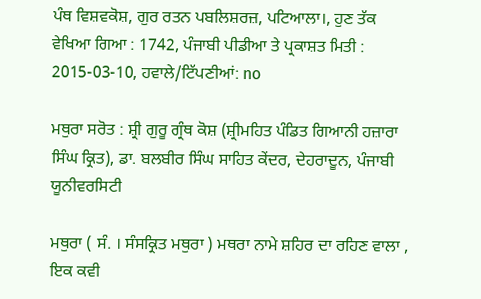ਪੰਥ ਵਿਸ਼ਵਕੋਸ਼, ਗੁਰ ਰਤਨ ਪਬਲਿਸ਼ਰਜ਼, ਪਟਿਆਲਾ।, ਹੁਣ ਤੱਕ ਵੇਖਿਆ ਗਿਆ : 1742, ਪੰਜਾਬੀ ਪੀਡੀਆ ਤੇ ਪ੍ਰਕਾਸ਼ਤ ਮਿਤੀ : 2015-03-10, ਹਵਾਲੇ/ਟਿੱਪਣੀਆਂ: no

ਮਥੁਰਾ ਸਰੋਤ : ਸ਼੍ਰੀ ਗੁਰੂ ਗ੍ਰੰਥ ਕੋਸ਼ (ਸ਼੍ਰੀਮਹਿਤ ਪੰਡਿਤ ਗਿਆਨੀ ਹਜ਼ਾਰਾ ਸਿੰਘ ਕ੍ਰਿਤ), ਡਾ. ਬਲਬੀਰ ਸਿੰਘ ਸਾਹਿਤ ਕੇਂਦਰ, ਦੇਹਰਾਦੂਨ, ਪੰਜਾਬੀ ਯੂਨੀਵਰਸਿਟੀ

ਮਥੁਰਾ ( ਸੰ. । ਸੰਸਕ੍ਰਿਤ ਮਥੁਰਾ ) ਮਥਰਾ ਨਾਮੇ ਸ਼ਹਿਰ ਦਾ ਰਹਿਣ ਵਾਲਾ , ਇਕ ਕਵੀ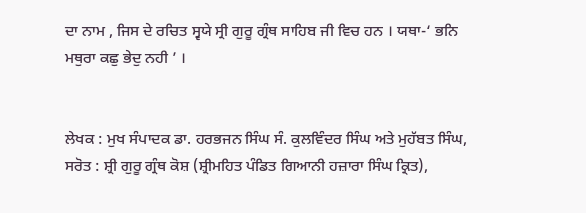ਦਾ ਨਾਮ , ਜਿਸ ਦੇ ਰਚਿਤ ਸ੍ਵਯੇ ਸ੍ਰੀ ਗੁਰੂ ਗ੍ਰੰਥ ਸਾਹਿਬ ਜੀ ਵਿਚ ਹਨ । ਯਥਾ-‘ ਭਨਿ ਮਥੁਰਾ ਕਛੁ ਭੇਦੁ ਨਹੀ ’ ।


ਲੇਖਕ : ਮੁਖ ਸੰਪਾਦਕ ਡਾ. ਹਰਭਜਨ ਸਿੰਘ ਸੰ. ਕੁਲਵਿੰਦਰ ਸਿੰਘ ਅਤੇ ਮੁਹੱਬਤ ਸਿੰਘ,
ਸਰੋਤ : ਸ਼੍ਰੀ ਗੁਰੂ ਗ੍ਰੰਥ ਕੋਸ਼ (ਸ਼੍ਰੀਮਹਿਤ ਪੰਡਿਤ ਗਿਆਨੀ ਹਜ਼ਾਰਾ ਸਿੰਘ ਕ੍ਰਿਤ),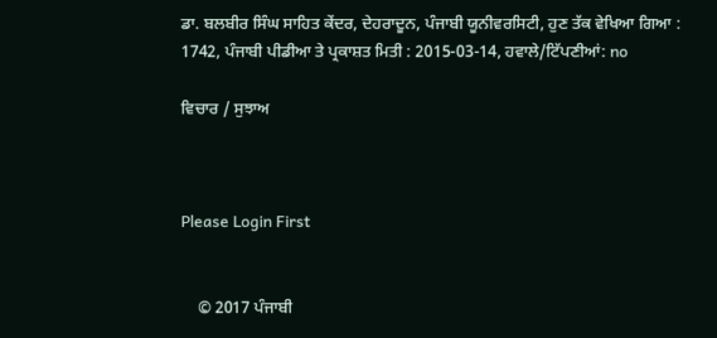ਡਾ. ਬਲਬੀਰ ਸਿੰਘ ਸਾਹਿਤ ਕੇਂਦਰ, ਦੇਹਰਾਦੂਨ, ਪੰਜਾਬੀ ਯੂਨੀਵਰਸਿਟੀ, ਹੁਣ ਤੱਕ ਵੇਖਿਆ ਗਿਆ : 1742, ਪੰਜਾਬੀ ਪੀਡੀਆ ਤੇ ਪ੍ਰਕਾਸ਼ਤ ਮਿਤੀ : 2015-03-14, ਹਵਾਲੇ/ਟਿੱਪਣੀਆਂ: no

ਵਿਚਾਰ / ਸੁਝਾਅ



Please Login First


    © 2017 ਪੰਜਾਬੀ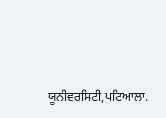ਯੂਨੀਵਰਸਿਟੀ,ਪਟਿਆਲਾ.